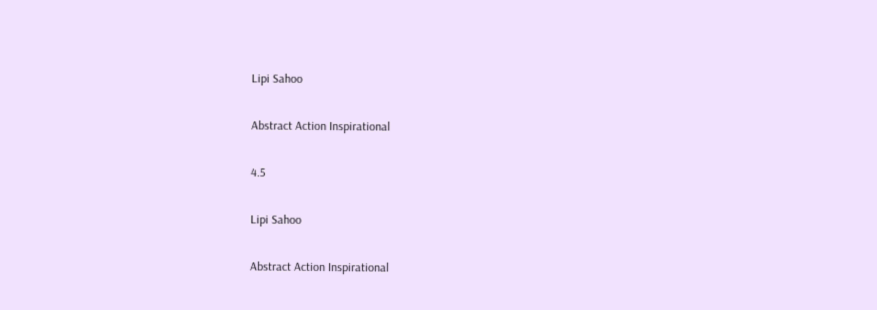Lipi Sahoo

Abstract Action Inspirational

4.5

Lipi Sahoo

Abstract Action Inspirational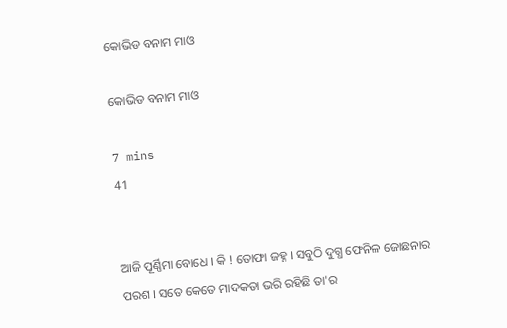କୋଭିଡ ବନାମ ମାଓ

କୋଭିଡ ବନାମ ମାଓ

7 mins
41


ଆଜି ପୂର୍ଣ୍ଣିମା ବୋଧେ । କି ! ତୋଫା ଜହ୍ନ । ସବୁଠି ଦୁଗ୍ଧ ଫେନିଳ ଜୋଛନାର ପରଶ । ସତେ କେତେ ମାଦକତା ଭରି ରହିଛି ତା'ର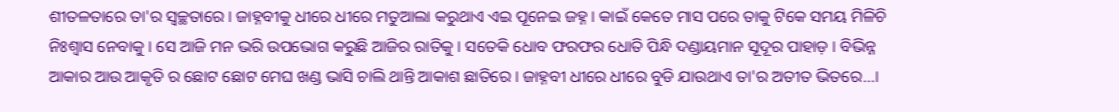ଶୀତଳତାରେ ତା'ର ସ୍ୱଚ୍ଛତାରେ । ଜାହ୍ନବୀକୁ ଧୀରେ ଧୀରେ ମତୁଆଲା କରୁଥାଏ ଏଇ ପୂନେଇ ଜହ୍ନ । କାଇଁ କେତେ ମାସ ପରେ ତାକୁ ଟିକେ ସମୟ ମିଳିଚି ନିଃଶ୍ୱାସ ନେବାକୁ । ସେ ଆଜି ମନ ଭରି ଉପଭୋଗ କରୁଛି ଆଜିର ରାତିକୁ । ସତେକି ଧୋବ ଫରଫର ଧୋତି ପିନ୍ଧି ଦଣ୍ଡାୟମାନ ସୂଦୂର ପାହାଡ଼ । ବିଭିନ୍ନ ଆକାର ଆଉ ଆକୃତି ର ଛୋଟ ଛୋଟ ମେଘ ଖଣ୍ଡ ଭାସି ଚାଲି ଥାନ୍ତି ଆକାଶ ଛାତିରେ । ଜାହ୍ନବୀ ଧୀରେ ଧୀରେ ବୁଡି ଯାଉଥାଏ ତା'ର ଅତୀତ ଭିତରେ...।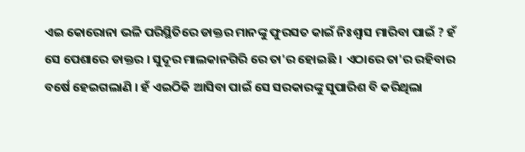ଏଇ କୋରୋନା ଭଳି ପରିସ୍ଥିତିରେ ଡାକ୍ତର ମାନଙ୍କୁ ଫୁରସତ କାଇଁ ନିଃଶ୍ୱାସ ମାରିବା ପାଇଁ ? ହଁ ସେ ପେଶାରେ ଡାକ୍ତର । ସୁଦୂର ମାଲକାନଗିରି ରେ ତା'ର ହୋଇଛି । ଏଠାରେ ତା'ର ରହିବାର ବର୍ଷେ ହେଇଗଲାଣି । ହଁ ଏଇଠିକି ଆସିବା ପାଇଁ ସେ ସରକାରଙ୍କୁ ସୁପାରିଶ ବି କରିଥିଲା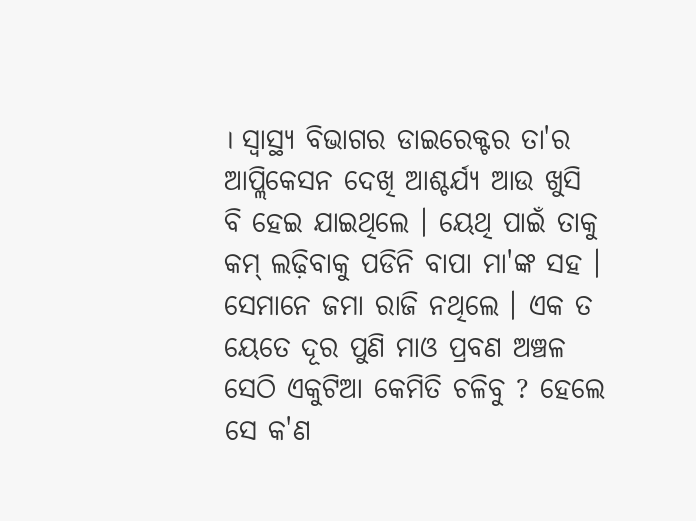। ସ୍ୱାସ୍ଥ୍ୟ ବିଭାଗର ଡାଇରେକ୍ଟର ତା'ର ଆପ୍ଲିକେସନ ଦେଖି ଆଶ୍ଚର୍ଯ୍ୟ ଆଉ ଖୁସି ବି ହେଇ ଯାଇଥିଲେ । ୟେଥି ପାଇଁ ତାକୁ କମ୍ ଲଢ଼ିବାକୁ ପଡିନି ବାପା ମା'ଙ୍କ ସହ । ସେମାନେ ଜମା ରାଜି ନଥିଲେ । ଏକ ତ ୟେତେ ଦୂର ପୁଣି ମାଓ ପ୍ରବଣ ଅଞ୍ଚଳ ସେଠି ଏକୁଟିଆ କେମିତି ଚଳିବୁ ? ହେଲେ ସେ କ'ଣ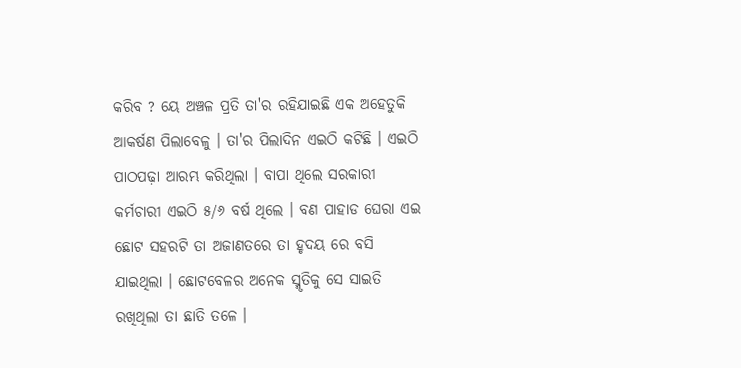କରିବ ? ୟେ ଅଞ୍ଚଳ ପ୍ରତି ତା'ର ରହିଯାଇଛି ଏକ ଅହେତୁକି ଆକର୍ଷଣ ପିଲାବେଳୁ । ତା'ର ପିଲାଦିନ ଏଇଠି କଟିଛି । ଏଇଠି ପାଠପଢ଼ା ଆରମ୍ଭ କରିଥିଲା । ବାପା ଥିଲେ ସରକାରୀ କର୍ମଚାରୀ ଏଇଠି ୫/୬ ବର୍ଷ ଥିଲେ । ବଣ ପାହାଡ ଘେରା ଏଇ ଛୋଟ ସହରଟି ତା ଅଜାଣତରେ ତା ହୃଦୟ ରେ ବସି ଯାଇଥିଲା । ଛୋଟବେଳର ଅନେକ ସ୍ମୃତିକୁ ସେ ସାଇତି ରଖିଥିଲା ତା ଛାତି ତଳେ ।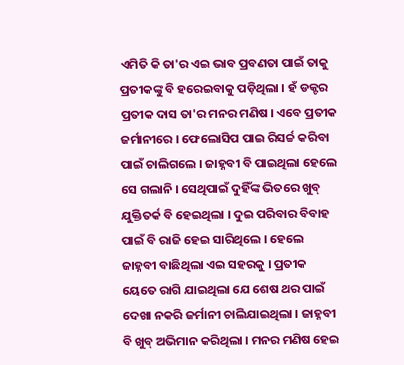ଏମିତି କି ତା'ର ଏଇ ଭାବ ପ୍ରବଣତା ପାଇଁ ତାକୁ ପ୍ରତୀକଙ୍କୁ ବି ହରେଇବାକୁ ପଡ଼ିଥିଲା । ହଁ ଡକ୍ଟର ପ୍ରତୀକ ଦାସ ତା'ର ମନର ମଣିଷ । ଏବେ ପ୍ରତୀକ ଜର୍ମାନୀରେ । ଫେଲୋସିପ ପାଇ ରିସର୍ଚ୍ଚ କରିବା ପାଇଁ ଚାଲିଗଲେ । ଜାହ୍ନବୀ ବି ପାଇଥିଲା ହେଲେ ସେ ଗଲାନି । ସେଥିପାଇଁ ଦୁହିଁଙ୍କ ଭିତରେ ଖୁବ୍ ଯୁକ୍ତିତର୍କ ବି ହେଇଥିଲା । ଦୁଇ ପରିବାର ବିବାହ ପାଇଁ ବି ରାଜି ହେଇ ସାରିଥିଲେ । ହେଲେ ଜାହ୍ନବୀ ବାଛିଥିଲା ଏଇ ସହରକୁ । ପ୍ରତୀକ ୟେତେ ରାଗି ଯାଇଥିଲା ଯେ ଶେଷ ଥର ପାଇଁ ଦେଖା ନକରି ଜର୍ମାନୀ ଚାଲିଯାଇଥିଲା । ଜାହ୍ନବୀ ବି ଖୁବ୍ ଅଭିମାନ କରିଥିଲା । ମନର ମଣିଷ ହେଇ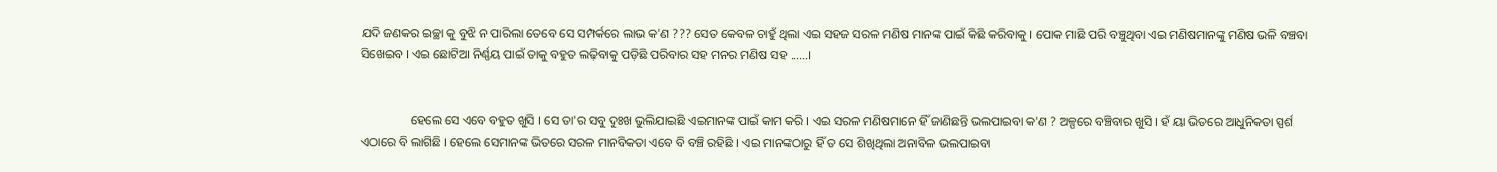ଯଦି ଜଣକର ଇଚ୍ଛା କୁ ବୁଝି ନ ପାରିଲା ତେବେ ସେ ସମ୍ପର୍କରେ ଲାଭ କ'ଣ ??? ସେତ କେବଳ ଚାହୁଁ ଥିଲା ଏଇ ସହଜ ସରଳ ମଣିଷ ମାନଙ୍କ ପାଇଁ କିଛି କରିବାକୁ । ପୋକ ମାଛି ପରି ବଞ୍ଚୁଥିବା ଏଇ ମଣିଷମାନଙ୍କୁ ମଣିଷ ଭଳି ବଞ୍ଚବା ସିଖେଇବ । ଏଇ ଛୋଟିଆ ନିର୍ଣ୍ଣୟ ପାଇଁ ତାକୁ ବହୁତ ଲଢ଼ିବାକୁ ପଡ଼ିଛି ପରିବାର ସହ ମନର ମଣିଷ ସହ ......।


                ହେଲେ ସେ ଏବେ ବହୁତ ଖୁସି । ସେ ତା'ର ସବୁ ଦୁଃଖ ଭୁଲିଯାଇଛି ଏଇମାନଙ୍କ ପାଇଁ କାମ କରି । ଏଇ ସରଳ ମଣିଷମାନେ ହିଁ ଜାଣିଛନ୍ତି ଭଲପାଇବା କ'ଣ ? ଅଳ୍ପରେ ବଞ୍ଚିବାର ଖୁସି । ହଁ ୟା ଭିତରେ ଆଧୁନିକତା ସ୍ପର୍ଶ ଏଠାରେ ବି ଲାଗିଛି । ହେଲେ ସେମାନଙ୍କ ଭିତରେ ସରଳ ମାନବିକତା ଏବେ ବି ବଞ୍ଚି ରହିଛି । ଏଇ ମାନଙ୍କଠାରୁ ହିଁ ତ ସେ ଶିଖିଥିଲା ଅନାବିଳ ଭଲପାଇବା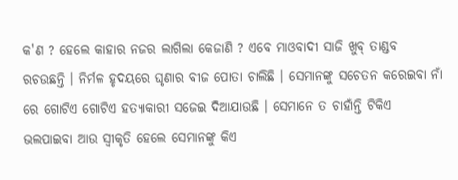କ'ଣ ? ହେଲେ କାହାର ନଜର ଲାଗିଲା କେଜାଣି ? ଏବେ ମାଓବାଦୀ ସାଜି ଖୁବ୍ ତାଣ୍ଡବ ରଚଉଛନ୍ତି । ନିର୍ମଳ ହୃଦୟରେ ଘୃଣାର ବୀଜ ପୋତା ଚାଲିଛି । ସେମାନଙ୍କୁ ସଚେତନ କରେଇବା ନାଁ ରେ ଗୋଟିଏ ଗୋଟିଏ ହତ୍ୟାକାରୀ ସଜେଇ ଦିଆଯାଉଛି । ସେମାନେ ତ ଚାହାଁନ୍ତି ଟିକିଏ ଭଲପାଇବା ଆଉ ସ୍ଵୀକୃତି ହେଲେ ସେମାନଙ୍କୁ କିଏ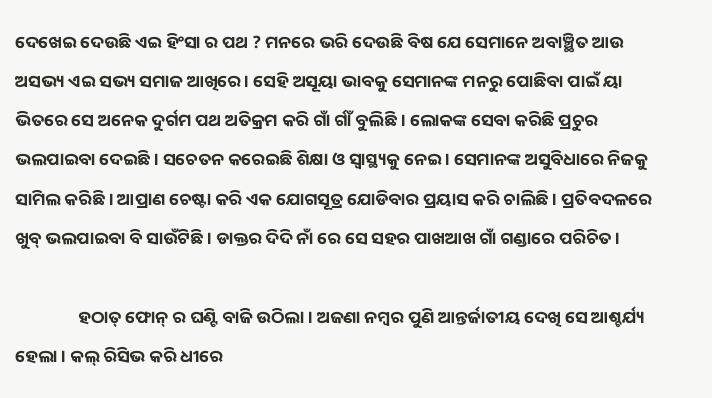ଦେଖେଇ ଦେଉଛି ଏଇ ହିଂସା ର ପଥ ? ମନରେ ଭରି ଦେଉଛି ବିଷ ଯେ ସେମାନେ ଅବାଞ୍ଛିତ ଆଉ ଅସଭ୍ୟ ଏଇ ସଭ୍ୟ ସମାଜ ଆଖିରେ । ସେହି ଅସୂୟା ଭାବକୁ ସେମାନଙ୍କ ମନରୁ ପୋଛିବା ପାଇଁ ୟା ଭିତରେ ସେ ଅନେକ ଦୁର୍ଗମ ପଥ ଅତିକ୍ରମ କରି ଗାଁ ର୍ଗାଁ ବୁଲିଛି । ଲୋକଙ୍କ ସେବା କରିଛି ପ୍ରଚୁର ଭଲପାଇବା ଦେଇଛି । ସଚେତନ କରେଇଛି ଶିକ୍ଷା ଓ ସ୍ୱାସ୍ଥ୍ୟକୁ ନେଇ । ସେମାନଙ୍କ ଅସୁବିଧାରେ ନିଜକୁ ସାମିଲ କରିଛି । ଆପ୍ରାଣ ଚେଷ୍ଟା କରି ଏକ ଯୋଗସୂତ୍ର ଯୋଡିବାର ପ୍ରୟାସ କରି ଚାଲିଛି । ପ୍ରତିବଦଳରେ ଖୁବ୍ ଭଲପାଇବା ବି ସାଉଁଟିଛି । ଡାକ୍ତର ଦିଦି ନାଁ ରେ ସେ ସହର ପାଖଆଖ ଗାଁ ଗଣ୍ଡାରେ ପରିଚିତ ।

                ହଠାତ୍ ଫୋନ୍ ର ଘଣ୍ଟି ବାଜି ଉଠିଲା । ଅଜଣା ନମ୍ବର ପୁଣି ଆନ୍ତର୍ଜାତୀୟ ଦେଖି ସେ ଆଶ୍ଚର୍ଯ୍ୟ ହେଲା । କଲ୍ ରିସିଭ କରି ଧୀରେ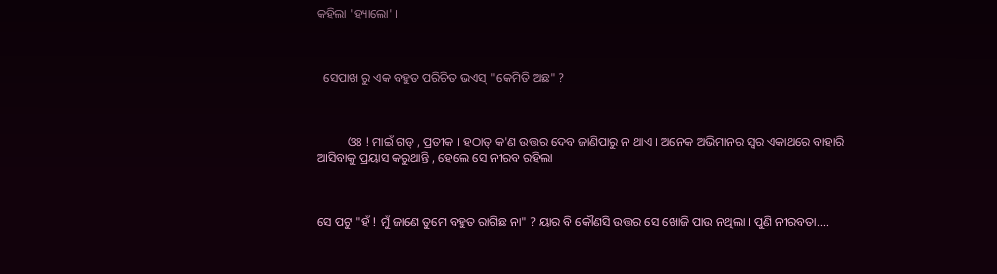କହିଲା 'ହ୍ୟାଲୋ' ।



  ସେପାଖ ରୁ ଏକ ବହୁତ ପରିଚିତ ଭଏସ୍ "କେମିତି ଅଛ" ?



          ଓଃ ! ମାଇଁ ଗଡ୍ , ପ୍ରତୀକ । ହଠାତ୍ କ'ଣ ଉତ୍ତର ଦେବ ଜାଣିପାରୁ ନ ଥାଏ । ଅନେକ ଅଭିମାନର ସ୍ୱର ଏକାଥରେ ବାହାରି ଆସିବାକୁ ପ୍ରୟାସ କରୁଥାନ୍ତି , ହେଲେ ସେ ନୀରବ ରହିଲା



ସେ ପଟୁ "ହଁ ! ମୁଁ ଜାଣେ ତୁମେ ବହୁତ ରାଗିଛ ନା" ? ୟାର ବି କୌଣସି ଉତ୍ତର ସେ ଖୋଜି ପାଉ ନଥିଲା । ପୁଣି ନୀରବତା....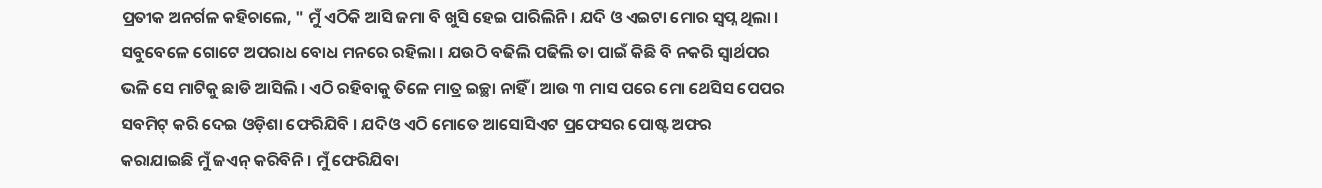ପ୍ରତୀକ ଅନର୍ଗଳ କହିଚାଲେ, " ମୁଁ ଏଠିକି ଆସି ଜମା ବି ଖୁସି ହେଇ ପାରିଲିନି । ଯଦି ଓ ଏଇଟା ମୋର ସ୍ୱପ୍ନ ଥିଲା । ସବୁବେଳେ ଗୋଟେ ଅପରାଧ ବୋଧ ମନରେ ରହିଲା । ଯଉଠି ବଢିଲି ପଢିଲି ତା ପାଇଁ କିଛି ବି ନକରି ସ୍ବାର୍ଥପର ଭଳି ସେ ମାଟିକୁ ଛାଡି ଆସିଲି । ଏଠି ରହିବାକୁ ତିଳେ ମାତ୍ର ଇଚ୍ଛା ନାହିଁ । ଆଉ ୩ ମାସ ପରେ ମୋ ଥେସିସ ପେପର ସବମିଟ୍ କରି ଦେଇ ଓଡ଼ିଶା ଫେରିଯିବି । ଯଦିଓ ଏଠି ମୋତେ ଆସୋସିଏଟ ପ୍ରଫେସର ପୋଷ୍ଟ ଅଫର କରାଯାଇଛି ମୁଁ ଜଏନ୍ କରିବିନି । ମୁଁ ଫେରିଯିବା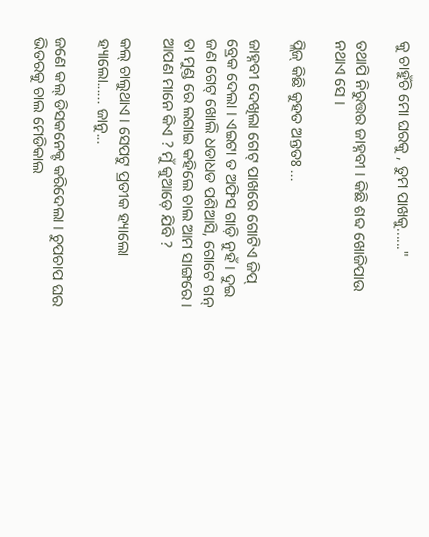କୁ ଚାହୁଁଚି ମୋ ଘରକୁ , ତୁମ ପାଖକୁ......"

ତଥାପି ନିରୁତ୍ତର ଜାହ୍ନବୀ । କିଛି ଶବ୍ଦ ଖୋଜିପାଉ ନଥାଏ ସେ ।

ପ୍ଲିଜ୍ କିଛି କୁହତ ଅନ୍ତତଃ ...

ଜାହ୍ନବୀ ଦେଖିଲା ଗେଟ୍ ପାଖରେ ଗୋଟିଏ ଜିପ୍ ବ୍ରେକ ଦେଲା । ଏଇଟା ତ ଅଫିସ ଗାଡ଼ି ନୁହଁ । ଦୁଇ ଜଣ ଗେଟ୍ ଖୋଲି ଧଡାଧଡ ପଶିଆସି, ଗୋଟେ ଗନ୍ ତା ମୁଣ୍ଡ ରେ ଲଗାଇ କହିଲେ ଚାଲ ଆମ ସାଙ୍ଗରେ । ଆପଣ ମାନେ କିଏ ? ମୁଁ କୁଆଡ଼େ ଯିବି ?

କଲ୍ ଚାଲୁଥାଏ । ସେପଟୁ ପ୍ରତୀକ ହ୍ୟାଲୋ ହ୍ୟାଲୋ...... ଜାନୁ...

ଜଣେ କଲ୍ ଡିସକନେକ୍ଟ କରିଦେଲା । ଚୁପଚାପ ଘର ଭିତରକୁ ଚାଲ ମେଡିକାଲ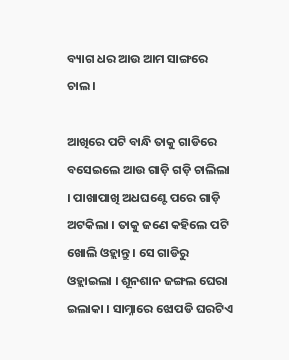ବ୍ୟାଗ ଧର ଆଉ ଆମ ସାଙ୍ଗରେ ଚାଲ ।

ଆଖିରେ ପଟି ବାନ୍ଧି ତାକୁ ଗାଡିରେ ବସେଇଲେ ଆଉ ଗାଡ଼ି ଗଡ଼ି ଚାଲିଲା । ପାଖାପାଖି ଅଧଘଣ୍ଟେ ପରେ ଗାଡ଼ି ଅଟକିଲା । ତାକୁ ଜଣେ କହିଲେ ପଟି ଖୋଲି ଓହ୍ଲାନ୍ତୁ । ସେ ଗାଡିରୁ ଓହ୍ଲାଇଲା । ଶୂନଶାନ ଜଙ୍ଗଲ ଘେରା ଇଲାକା । ସାମ୍ନାରେ ଝୋପଡି ଘରଟିଏ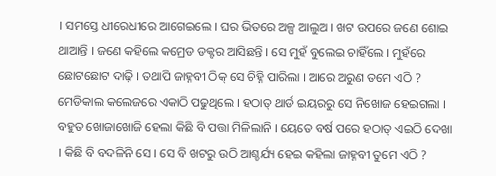। ସମସ୍ତେ ଧୀରେଧୀରେ ଆଗେଇଲେ । ଘର ଭିତରେ ଅଳ୍ପ ଆଲୁଅ । ଖଟ ଉପରେ ଜଣେ ଶୋଇ ଥାଆନ୍ତି । ଜଣେ କହିଲେ କମ୍ରେଡ ଡକ୍ଟର ଆସିଛନ୍ତି । ସେ ମୁହଁ ବୁଲେଇ ଚାହିଁଲେ । ମୁହଁରେ ଛୋଟଛୋଟ ଦାଢ଼ି । ତଥାପି ଜାହ୍ନବୀ ଠିକ୍ ସେ ଚିହ୍ନି ପାରିଲା । ଆରେ ଅରୁଣ ତମେ ଏଠି ? ମେଡିକାଲ କଲେଜରେ ଏକାଠି ପଢୁଥିଲେ । ହଠାତ୍ ଥାର୍ଡ ଇୟରରୁ ସେ ନିଖୋଜ ହେଇଗଲା । ବହୁତ ଖୋଜାଖୋଜି ହେଲା କିଛି ବି ପତ୍ତା ମିଳିଲାନି । ୟେତେ ବର୍ଷ ପରେ ହଠାତ୍ ଏଇଠି ଦେଖା । କିଛି ବି ବଦଳିନି ସେ । ସେ ବି ଖଟରୁ ଉଠି ଆଶ୍ଚର୍ଯ୍ୟ ହେଇ କହିଲା ଜାହ୍ନବୀ ତୁମେ ଏଠି ?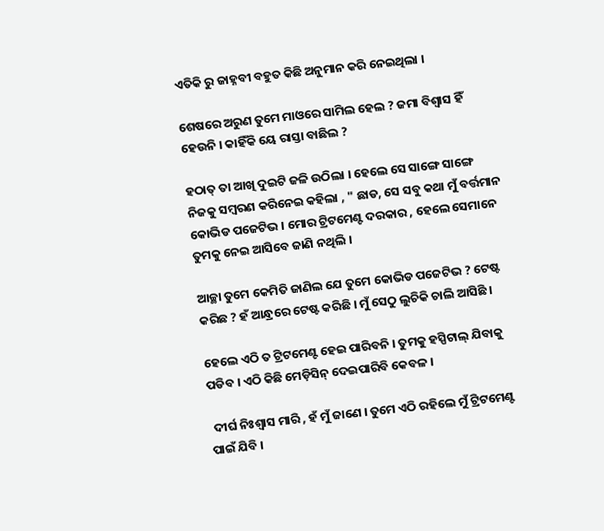ଏତିକି ରୁ ଜାହ୍ନବୀ ବହୁତ କିଛି ଅନୁମାନ କରି ନେଇଥିଲା ।

ଶେଷରେ ଅରୁଣ ତୁମେ ମାଓରେ ସାମିଲ ହେଲ ? ଜମା ବିଶ୍ୱାସ ହିଁ ହେଉନି । କାହିଁକି ୟେ ରାସ୍ତା ବାଛିଲ ?

ହଠାତ୍ ତା ଆଖି ଦୁଇଟି ଜଳି ଉଠିଲା । ହେଲେ ସେ ସାଙ୍ଗେ ସାଙ୍ଗେ ନିଜକୁ ସମ୍ବରଣ କରିନେଇ କହିଲା , " ଛାଡ, ସେ ସବୁ କଥା ମୁଁ ବର୍ତ୍ତମାନ କୋଭିଡ ପଜେଟିଭ । ମୋର ଟ୍ରିଟମେଣ୍ଟ ଦରକାର , ହେଲେ ସେମାନେ ତୁମକୁ ନେଇ ଆସିବେ ଜାଣି ନଥିଲି ।

ଆଚ୍ଛା ତୁମେ କେମିତି ଜାଣିଲ ଯେ ତୁମେ କୋଭିଡ ପଜେଟିଭ ? ଟେଷ୍ଟ କରିଛ ? ହଁ ଆନ୍ଧ୍ରରେ ଟେଷ୍ଟ କରିଛି । ମୁଁ ସେଠୁ ଲୁଚିକି ଚାଲି ଆସିଛି ।

ହେଲେ ଏଠି ତ ଟ୍ରିଟମେଣ୍ଟ ହେଇ ପାରିବନି । ତୁମକୁ ହସ୍ପିଟାଲ୍ ଯିବାକୁ ପଡିବ । ଏଠି କିଛି ମେଡ଼ିସିନ୍ ଦେଇପାରିବି କେବଳ ।

 ଦୀର୍ଘ ନିଃଶ୍ବାସ ମାରି , ହଁ ମୁଁ ଜାଣେ । ତୁମେ ଏଠି ରହିଲେ ମୁଁ ଟ୍ରିଟମେଣ୍ଟ ପାଇଁ ଯିବି ।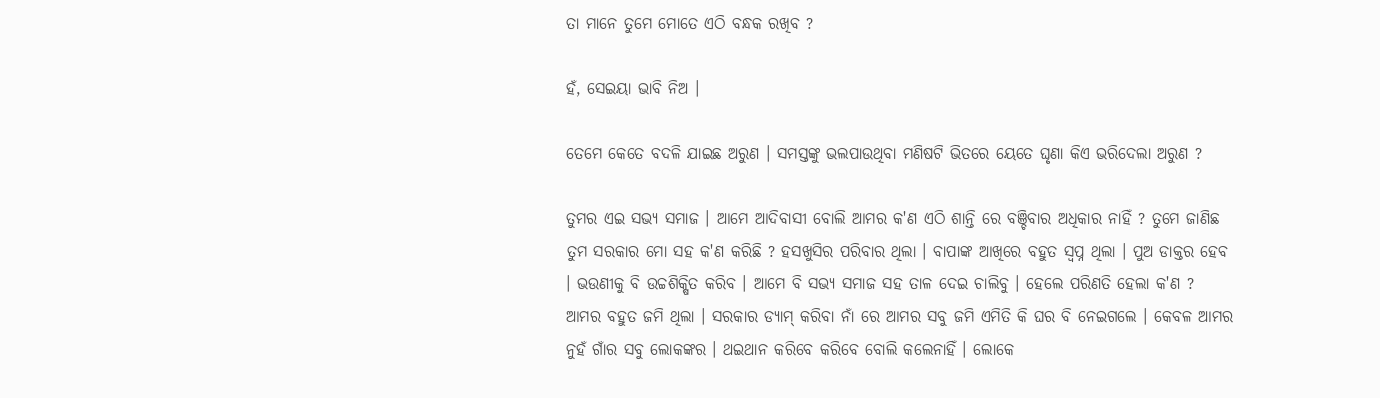ତା ମାନେ ତୁମେ ମୋତେ ଏଠି ବନ୍ଧକ ରଖିବ ?

ହଁ, ସେଇୟା ଭାବି ନିଅ ।

ତେମେ କେତେ ବଦଳି ଯାଇଛ ଅରୁଣ । ସମସ୍ତଙ୍କୁ ଭଲପାଉଥିବା ମଣିଷଟି ଭିତରେ ୟେତେ ଘୃଣା କିଏ ଭରିଦେଲା ଅରୁଣ ?

ତୁମର ଏଇ ସଭ୍ୟ ସମାଜ । ଆମେ ଆଦିବାସୀ ବୋଲି ଆମର କ'ଣ ଏଠି ଶାନ୍ତି ରେ ବଞ୍ଚିବାର ଅଧିକାର ନାହିଁ ? ତୁମେ ଜାଣିଛ ତୁମ ସରକାର ମୋ ସହ କ'ଣ କରିଛି ? ହସଖୁସିର ପରିବାର ଥିଲା । ବାପାଙ୍କ ଆଖିରେ ବହୁତ ସ୍ୱପ୍ନ ଥିଲା । ପୁଅ ଡାକ୍ତର ହେବ । ଭଉଣୀକୁ ବି ଉଚ୍ଚଶିକ୍ଷିତ କରିବ । ଆମେ ବି ସଭ୍ୟ ସମାଜ ସହ ତାଳ ଦେଇ ଚାଲିବୁ ‌। ହେଲେ ପରିଣତି ହେଲା କ'ଣ ? ଆମର ବହୁତ ଜମି ଥିଲା । ସରକାର ଡ୍ୟାମ୍ କରିବା ନାଁ ରେ ଆମର ସବୁ ଜମି ଏମିତି କି ଘର ବି ନେଇଗଲେ । କେବଳ ଆମର ନୁହଁ ଗାଁର ସବୁ ଲୋକଙ୍କର । ଥଇଥାନ କରିବେ କରିବେ ବୋଲି କଲେନାହିଁ । ଲୋକେ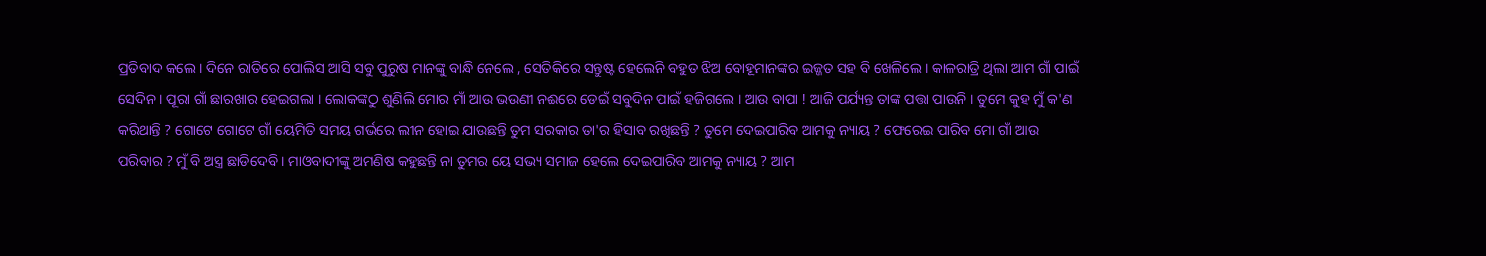ପ୍ରତିବାଦ କଲେ । ଦିନେ ରାତିରେ ପୋଲିସ ଆସି ସବୁ ପୁରୁଷ ମାନଙ୍କୁ ବାନ୍ଧି ନେଲେ , ସେତିକିରେ ସନ୍ତୁଷ୍ଟ ହେଲେନି ବହୁତ ଝିଅ ବୋହୂମାନଙ୍କର ଇଜ୍ଜତ ସହ ବି ଖେଳିଲେ । କାଳରାତ୍ରି ଥିଲା ଆମ ଗାଁ ପାଇଁ ସେଦିନ । ପୂରା ଗାଁ ଛାରଖାର ହେଇଗଲା । ଲୋକଙ୍କଠୁ ଶୁଣିଲି ମୋର ମାଁ ଆଉ ଭଉଣୀ ନଈରେ ଡେଇଁ ସବୁଦିନ ପାଇଁ ହଜିଗଲେ । ଆଉ ବାପା ! ଆଜି ପର୍ଯ୍ୟନ୍ତ ତାଙ୍କ ପତ୍ତା ପାଉନି । ତୁମେ କୁହ ମୁଁ କ'ଣ କରିଥାନ୍ତି ? ଗୋଟେ ଗୋଟେ ଗାଁ ୟେମିତି ସମୟ ଗର୍ଭରେ ଲୀନ ହୋଇ ଯାଉଛନ୍ତି ତୁମ ସରକାର ତା'ର ହିସାବ ରଖିଛନ୍ତି ? ତୁମେ ଦେଇପାରିବ ଆମକୁ ନ୍ୟାୟ ? ଫେରେଇ ପାରିବ ମୋ ଗାଁ ଆଉ ପରିବାର ? ମୁଁ ବି ଅସ୍ତ୍ର ଛାଡିଦେବି । ମାଓବାଦୀଙ୍କୁ ଅମଣିଷ କହୁଛନ୍ତି ନା ତୁମର ୟେ ସଭ୍ୟ ସମାଜ ହେଲେ ଦେଇପାରିବ ଆମକୁ ନ୍ୟାୟ ? ଆମ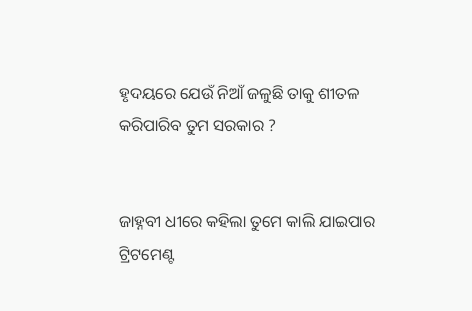ହୃଦୟରେ ଯେଉଁ ନିଆଁ ଜଳୁଛି ତାକୁ ଶୀତଳ କରିପାରିବ ତୁମ ସରକାର ?


ଜାହ୍ନବୀ ଧୀରେ କହିଲା ତୁମେ କାଲି ଯାଇପାର ଟ୍ରିଟମେଣ୍ଟ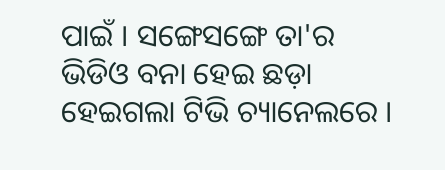ପାଇଁ । ସଙ୍ଗେସଙ୍ଗେ ତା'ର ଭିଡିଓ ବନା ହେଇ ଛଡ଼ା ହେଇଗଲା ଟିଭି ଚ୍ୟାନେଲରେ ।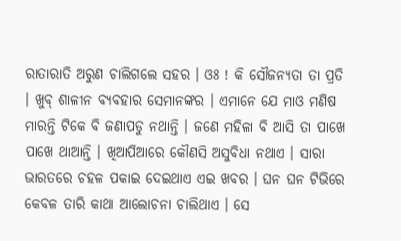ରାତାରାତି ଅରୁଣ ଚାଲିଗଲେ ସହର । ଓଃ ! କି ସୌଜନ୍ୟତା ତା ପ୍ରତି । ଖୁବ୍ ଶାଳୀନ ବ୍ୟବହାର ସେମାନଙ୍କର । ଏମାନେ ଯେ ମାଓ ମଣିଷ ମାରନ୍ତି ଟିକେ ବି ଜଣାପଡୁ ନଥାନ୍ତି । ଜଣେ ମହିଳା ବି ଆସି ତା ପାଖେ ପାଖେ ଥାଆନ୍ତି ‌। ଖିଆପିଆରେ କୌଣସି ଅସୁବିଧା ନଥାଏ । ସାରା ଭାରତରେ ଚହଳ ପକାଇ ଦେଇଥାଏ ଏଇ ଖବର । ଘନ ଘନ ଟିଭିରେ କେବଳ ତାରି କାଥା ଆଲୋଚନା ଚାଲିଥାଏ । ସେ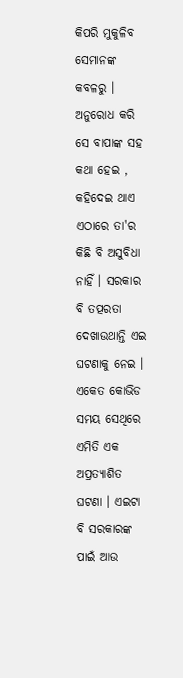କିପରି ମୁକୁଳିବ ସେମାନଙ୍କ କବଳରୁ । ଅନୁରୋଧ କରି ସେ ବାପାଙ୍କ ସହ କଥା ହେଇ , କହିଦେଇ ଥାଏ ଏଠାରେ ତା'ର କିଛି ବି ଅସୁବିଧା ନାହିଁ । ସରକାର ବି ତତ୍ପରତା ଦେଖାଉଥାନ୍ତି ଏଇ ଘଟଣାକୁ ନେଇ । ଏକେତ କୋଭିଡ ସମୟ ସେଥିରେ ଏମିତି ଏକ ଅପ୍ରତ୍ୟାଶିତ ଘଟଣା । ଏଇଟା ବି ସରକାରଙ୍କ ପାଇଁ ଆଉ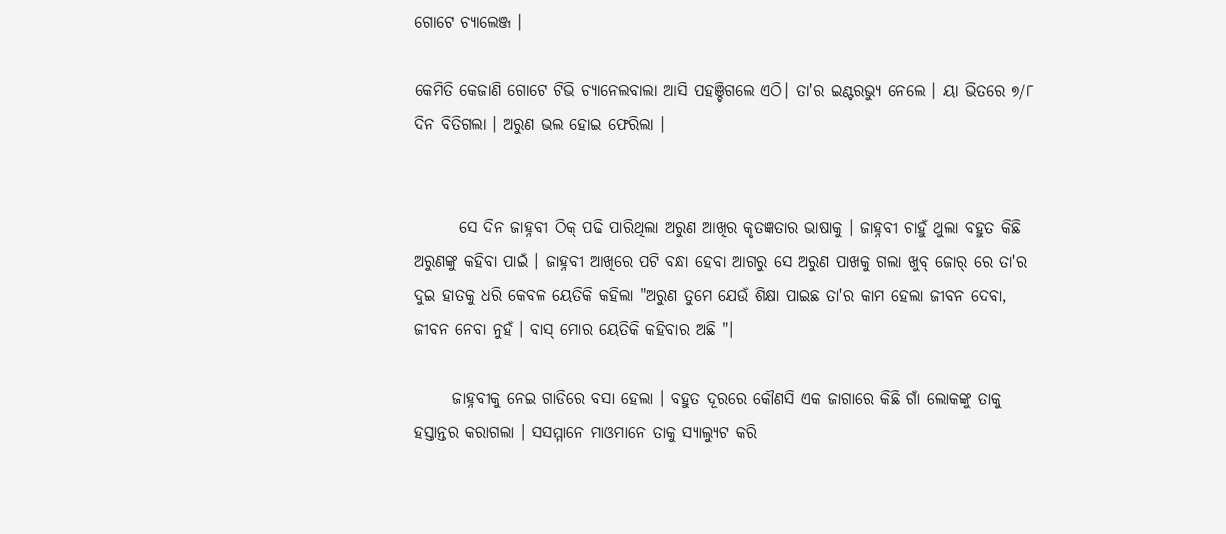ଗୋଟେ ଚ୍ୟାଲେଞ୍ଜ ।

କେମିତି କେଜାଣି ଗୋଟେ ଟିଭି ଚ୍ୟାନେଲବାଲା ଆସି ପହଞ୍ଚିଗଲେ ଏଠି। ତା'ର ଇଣ୍ଟରଭ୍ୟୁ ନେଲେ । ୟା ଭିତରେ ୭/୮ ଦିନ ବିତିଗଲା । ଅରୁଣ ଭଲ ହୋଇ ଫେରିଲା ।


       ସେ ଦିନ ଜାହ୍ନବୀ ଠିକ୍ ପଢି ପାରିଥିଲା ଅରୁଣ ଆଖିର କୃତଜ୍ଞତାର ଭାଷାକୁ । ଜାହ୍ନବୀ ଚାହୁଁ ଥୁଲା ବହୁତ କିଛି ଅରୁଣଙ୍କୁ କହିବା ପାଇଁ । ଜାହ୍ନବୀ ଆଖିରେ ପଟି ବନ୍ଧା ହେବା ଆଗରୁ ସେ ଅରୁଣ ପାଖକୁ ଗଲା ଖୁବ୍ ଜୋର୍ ରେ ତା'ର ଦୁଇ ହାତକୁ ଧରି କେବଳ ୟେତିକି କହିଲା "ଅରୁଣ ତୁମେ ଯେଉଁ ଶିକ୍ଷା ପାଇଛ ତା'ର କାମ ହେଲା ଜୀବନ ଦେବା, ଜୀବନ ନେବା ନୁହଁ । ବାସ୍ ମୋର ୟେତିକି କହିବାର ଅଛି "।

      ଜାହ୍ନବୀକୁ ନେଇ ଗାଡିରେ ବସା ହେଲା । ବହୁତ ଦୂରରେ କୌଣସି ଏକ ଜାଗାରେ କିଛି ଗାଁ ଲୋକଙ୍କୁ ତାକୁ ହସ୍ତାନ୍ତର କରାଗଲା । ସସମ୍ମାନେ ମାଓମାନେ ତାକୁ ସ୍ୟାଲ୍ୟୁଟ କରି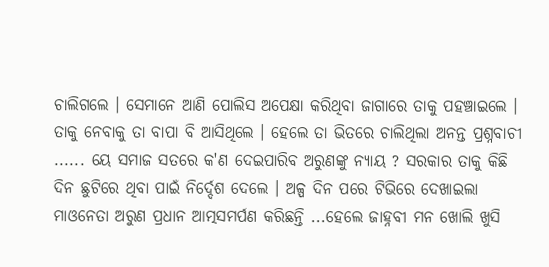ଚାଲିଗଲେ । ସେମାନେ ଆଣି ପୋଲିସ ଅପେକ୍ଷା କରିଥିବା ଜାଗାରେ ତାକୁ ପହଞ୍ଚାଇଲେ । ତାକୁ ନେବାକୁ ତା ବାପା ବି ଆସିଥିଲେ । ହେଲେ ତା ଭିତରେ ଚାଲିଥିଲା ଅନନ୍ତ ପ୍ରଶ୍ନବାଚୀ ...... ୟେ ସମାଜ ସତରେ କ'ଣ ଦେଇପାରିବ ଅରୁଣଙ୍କୁ ନ୍ୟାୟ ? ସରକାର ତାକୁ କିଛି ଦିନ ଛୁଟିରେ ଥିବା ପାଇଁ ନିର୍ଦ୍ଦେଶ ଦେଲେ । ଅଳ୍ପ ଦିନ ପରେ ଟିଭିରେ ଦେଖାଇଲା ମାଓନେତା ଅରୁଣ ପ୍ରଧାନ ଆତ୍ମସମର୍ପଣ କରିଛନ୍ତି ...ହେଲେ ଜାହ୍ନବୀ ମନ ଖୋଲି ଖୁସି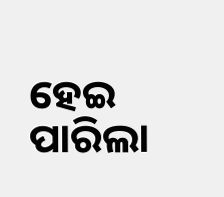ହେଇ ପାରିଲା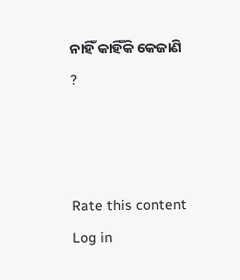ନାହିଁ କାହିଁକି କେଜାଣି ?



Rate this content
Log in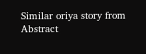Similar oriya story from Abstract